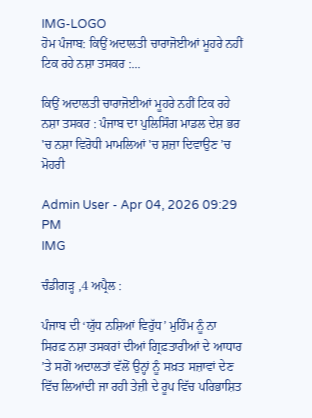IMG-LOGO
ਹੋਮ ਪੰਜਾਬ: ਕਿਉਂ ਅਦਾਲਤੀ ਚਾਰਾਜੋਈਆਂ ਮੂਹਰੇ ਨਹੀਂ ਟਿਕ ਰਹੇ ਨਸ਼ਾ ਤਸਕਰ :...

ਕਿਉਂ ਅਦਾਲਤੀ ਚਾਰਾਜੋਈਆਂ ਮੂਹਰੇ ਨਹੀਂ ਟਿਕ ਰਹੇ ਨਸ਼ਾ ਤਸਕਰ : ਪੰਜਾਬ ਦਾ ਪੁਲਿਸਿੰਗ ਮਾਡਲ ਦੇਸ਼ ਭਰ 'ਚ ਨਸ਼ਾ ਵਿਰੋਧੀ ਮਾਮਲਿਆਂ 'ਚ ਸ਼ਜ਼ਾ ਦਿਵਾਉਣ ’ਚ ਮੋਹਰੀ

Admin User - Apr 04, 2026 09:29 PM
IMG

ਚੰਡੀਗੜ੍ਹ ,4 ਅਪ੍ਰੈਲ :

ਪੰਜਾਬ ਦੀ ‘ਯੁੱਧ ਨਸ਼ਿਆਂ ਵਿਰੁੱਧ’ ਮੁਹਿੰਮ ਨੂੰ ਨਾ ਸਿਰਫ਼ ਨਸ਼ਾ ਤਸਕਰਾਂ ਦੀਆਂ ਗ੍ਰਿਫ਼ਤਾਰੀਆਂ ਦੇ ਆਧਾਰ ’ਤੇ ਸਗੋਂ ਅਦਾਲਤਾਂ ਵੱਲੋਂ ਉਨ੍ਹਾਂ ਨੂੰ ਸਖ਼ਤ ਸਜ਼ਾਵਾਂ ਦੇਣ ਵਿੱਚ ਲਿਆਂਦੀ ਜਾ ਰਹੀ ਤੇਜ਼ੀ ਦੇ ਰੂਪ ਵਿੱਚ ਪਰਿਭਾਸ਼ਿਤ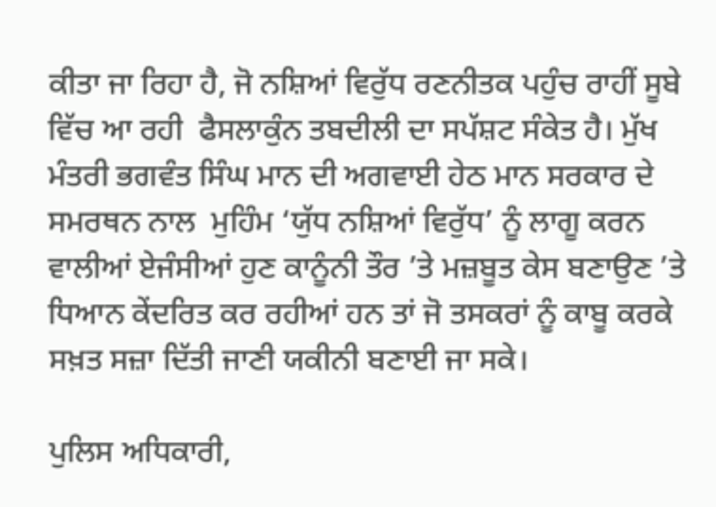ਕੀਤਾ ਜਾ ਰਿਹਾ ਹੈ, ਜੋ ਨਸ਼ਿਆਂ ਵਿਰੁੱਧ ਰਣਨੀਤਕ ਪਹੁੰਚ ਰਾਹੀਂ ਸੂਬੇ ਵਿੱਚ ਆ ਰਹੀ  ਫੈਸਲਾਕੁੰਨ ਤਬਦੀਲੀ ਦਾ ਸਪੱਸ਼ਟ ਸੰਕੇਤ ਹੈ। ਮੁੱਖ ਮੰਤਰੀ ਭਗਵੰਤ ਸਿੰਘ ਮਾਨ ਦੀ ਅਗਵਾਈ ਹੇਠ ਮਾਨ ਸਰਕਾਰ ਦੇ ਸਮਰਥਨ ਨਾਲ  ਮੁਹਿੰਮ ‘ਯੁੱਧ ਨਸ਼ਿਆਂ ਵਿਰੁੱਧ’ ਨੂੰ ਲਾਗੂ ਕਰਨ ਵਾਲੀਆਂ ਏਜੰਸੀਆਂ ਹੁਣ ਕਾਨੂੰਨੀ ਤੌਰ ’ਤੇ ਮਜ਼ਬੂਤ ਕੇਸ ਬਣਾਉਣ ’ਤੇ ਧਿਆਨ ਕੇਂਦਰਿਤ ਕਰ ਰਹੀਆਂ ਹਨ ਤਾਂ ਜੋ ਤਸਕਰਾਂ ਨੂੰ ਕਾਬੂ ਕਰਕੇ ਸਖ਼ਤ ਸਜ਼ਾ ਦਿੱਤੀ ਜਾਣੀ ਯਕੀਨੀ ਬਣਾਈ ਜਾ ਸਕੇ।

ਪੁਲਿਸ ਅਧਿਕਾਰੀ,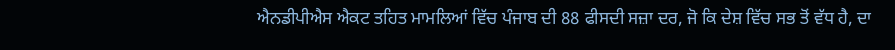ਐਨਡੀਪੀਐਸ ਐਕਟ ਤਹਿਤ ਮਾਮਲਿਆਂ ਵਿੱਚ ਪੰਜਾਬ ਦੀ 88 ਫੀਸਦੀ ਸਜ਼ਾ ਦਰ, ਜੋ ਕਿ ਦੇਸ਼ ਵਿੱਚ ਸਭ ਤੋਂ ਵੱਧ ਹੈ, ਦਾ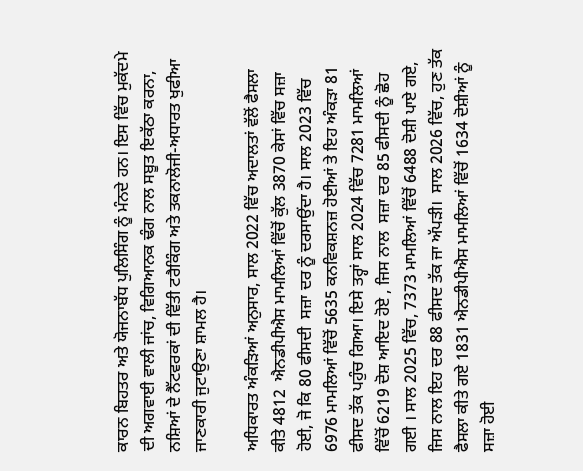ਕਾਰਨ ਬਿਹਤਰ ਅਤੇ ਯੋਜਨਾਬੱਧ ਪੁਲਿਸਿੰਗ ਨੂੰ ਮੰਨਦੇ ਹਨ। ਇਸ ਵਿੱਚ ਮੁਕੱਦਮੇ ਦੀ ਅਗਵਾਈ ਵਾਲੀ ਜਾਂਚ, ਵਿਗਿਆਨਕ ਢੰਗ ਨਾਲ ਸਬੂਤ ਇਕੱਠਾ ਕਰਨਾ, ਨਸ਼ਿਆਂ ਦੇ ਨੈੱਟਵਰਕਾਂ ਦੀ ਵਿੱਤੀ ਟਰੈਕਿੰਗ ਅਤੇ ਤਕਨਾਲੋਜੀ-ਅਧਾਰਤ ਖੁਫੀਆ ਜਾਣਕਾਰੀ ਜੁਟਾਉਣਾ ਸ਼ਾਮਲ ਹੈ।

ਅਧਿਕਾਰਤ ਅੰਕੜਿਆਂ ਅਨੁਸਾਰ, ਸਾਲ 2022 ਵਿੱਚ ਅਦਾਲਤਾਂ ਵੱਲੋਂ ਫੈਸਲਾ ਕੀਤੇ 4812  ਐਨਡੀਪੀਐਸ ਮਾਮਲਿਆਂ ਵਿੱਚੋਂ ਕੁੱਲ 3870 ਕੇਸਾਂ ਵਿੱਚ ਸਜ਼ਾ ਹੋਈ, ਜੋ ਕਿ 80 ਫੀਸਦੀ  ਸਜ਼ਾ ਦਰ ਨੂੰ ਦਰਸਾਉਂਦਾ ਹੈ। ਸਾਲ 2023 ਵਿੱਚ 6976 ਮਾਮਲਿਆਂ ਵਿੱਚੋਂ 5635 ਕਨਵਿਕਸ਼ਨਜ਼ ਹੋਈਆਂ ਤੇ ਇਹ ਅੰਕੜਾ 81 ਫੀਸਦ ਤੱਕ ਪਹੁੰਚ ਗਿਆ। ਇਸੇ ਤਰ੍ਹਾਂ ਸਾਲ 2024 ਵਿੱਚ 7281 ਮਾਮਲਿਆਂ ਵਿੱਚੋਂ 6219 ਦੋਸ਼ ਆਇਦ ਹੋਏ , ਜਿਸ ਨਾਲ  ਸਜ਼ਾ ਦਰ 85 ਫੀਸਦੀ ਨੂੰ ਛੋਹ ਗਈ । ਸਾਲ 2025 ਵਿੱਚ, 7373 ਮਾਮਲਿਆਂ ਵਿੱਚੋਂ 6488 ਦੋਸ਼ੀ ਪਾਏ ਗਏ, ਜਿਸ ਨਾਲ ਇਹ ਦਰ 88 ਫੀਸਦ ਤੱਕ ਜਾ ਅੱਪੜੀ।  ਸਾਲ 2026 ਵਿੱਚ, ਹੁਣ ਤੱਕ ਫੈਸਲਾ ਕੀਤੇ ਗਏ 1831 ਐਨਡੀਪੀਐਸ ਮਾਮਲਿਆਂ ਵਿੱਚੋਂ 1634 ਦੋਸ਼ੀਆਂ ਨੂੰ ਸਜ਼ਾ ਹੋਈ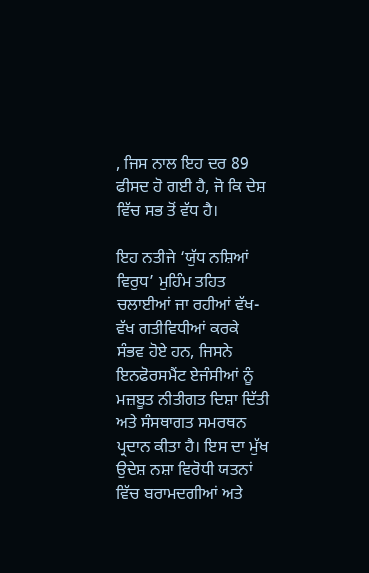, ਜਿਸ ਨਾਲ ਇਹ ਦਰ 89 ਫੀਸਦ ਹੋ ਗਈ ਹੈ, ਜੋ ਕਿ ਦੇਸ਼ ਵਿੱਚ ਸਭ ਤੋਂ ਵੱਧ ਹੈ।

ਇਹ ਨਤੀਜੇ ‘ਯੁੱਧ ਨਸ਼ਿਆਂ ਵਿਰੁਧ’ ਮੁਹਿੰਮ ਤਹਿਤ ਚਲਾਈਆਂ ਜਾ ਰਹੀਆਂ ਵੱਖ-ਵੱਖ ਗਤੀਵਿਧੀਆਂ ਕਰਕੇ ਸੰਭਵ ਹੋਏ ਹਨ, ਜਿਸਨੇ ਇਨਫੋਰਸਮੈਂਟ ਏਜੰਸੀਆਂ ਨੂੰ ਮਜ਼ਬੂਤ ਨੀਤੀਗਤ ਦਿਸ਼ਾ ਦਿੱਤੀ ਅਤੇ ਸੰਸਥਾਗਤ ਸਮਰਥਨ ਪ੍ਰਦਾਨ ਕੀਤਾ ਹੈ। ਇਸ ਦਾ ਮੁੱਖ ਉਦੇਸ਼ ਨਸ਼ਾ ਵਿਰੋਧੀ ਯਤਨਾਂ ਵਿੱਚ ਬਰਾਮਦਗੀਆਂ ਅਤੇ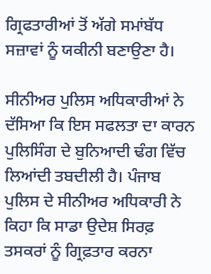ਗ੍ਰਿਫਤਾਰੀਆਂ ਤੋਂ ਅੱਗੇ ਸਮਾਂਬੱਧ ਸਜ਼ਾਵਾਂ ਨੂੰ ਯਕੀਨੀ ਬਣਾਉਣਾ ਹੈ।

ਸੀਨੀਅਰ ਪੁਲਿਸ ਅਧਿਕਾਰੀਆਂ ਨੇ ਦੱਸਿਆ ਕਿ ਇਸ ਸਫਲਤਾ ਦਾ ਕਾਰਨ ਪੁਲਿਸਿੰਗ ਦੇ ਬੁਨਿਆਦੀ ਢੰਗ ਵਿੱਚ ਲਿਆਂਦੀ ਤਬਦੀਲੀ ਹੈ। ਪੰਜਾਬ ਪੁਲਿਸ ਦੇ ਸੀਨੀਅਰ ਅਧਿਕਾਰੀ ਨੇ ਕਿਹਾ ਕਿ ਸਾਡਾ ਉਦੇਸ਼ ਸਿਰਫ਼ ਤਸਕਰਾਂ ਨੂੰ ਗ੍ਰਿਫ਼ਤਾਰ ਕਰਨਾ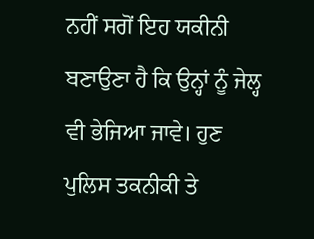ਨਹੀਂ ਸਗੋਂ ਇਹ ਯਕੀਨੀ ਬਣਾਉਣਾ ਹੈ ਕਿ ਉਨ੍ਹਾਂ ਨੂੰ ਜੇਲ੍ਹ ਵੀ ਭੇਜਿਆ ਜਾਵੇ। ਹੁਣ ਪੁਲਿਸ ਤਕਨੀਕੀ ਤੇ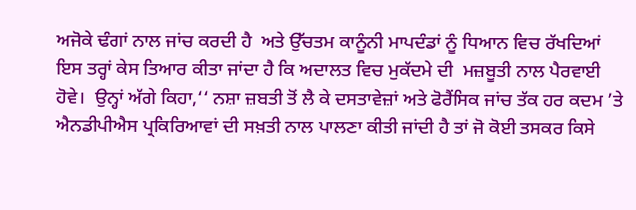ਅਜੋਕੇ ਢੰਗਾਂ ਨਾਲ ਜਾਂਚ ਕਰਦੀ ਹੈ  ਅਤੇ ਉੱਚਤਮ ਕਾਨੂੰਨੀ ਮਾਪਦੰਡਾਂ ਨੂੰ ਧਿਆਨ ਵਿਚ ਰੱਖਦਿਆਂ ਇਸ ਤਰ੍ਹਾਂ ਕੇਸ ਤਿਆਰ ਕੀਤਾ ਜਾਂਦਾ ਹੈ ਕਿ ਅਦਾਲਤ ਵਿਚ ਮੁਕੱਦਮੇ ਦੀ  ਮਜ਼ਬੂਤੀ ਨਾਲ ਪੈਰਵਾਈ ਹੋਵੇ।  ਉਨ੍ਹਾਂ ਅੱਗੇ ਕਿਹਾ,‘‘ ਨਸ਼ਾ ਜ਼ਬਤੀ ਤੋਂ ਲੈ ਕੇ ਦਸਤਾਵੇਜ਼ਾਂ ਅਤੇ ਫੋਰੈਂਸਿਕ ਜਾਂਚ ਤੱਕ ਹਰ ਕਦਮ ’ਤੇ  ਐਨਡੀਪੀਐਸ ਪ੍ਰਕਿਰਿਆਵਾਂ ਦੀ ਸਖ਼ਤੀ ਨਾਲ ਪਾਲਣਾ ਕੀਤੀ ਜਾਂਦੀ ਹੈ ਤਾਂ ਜੋ ਕੋਈ ਤਸਕਰ ਕਿਸੇ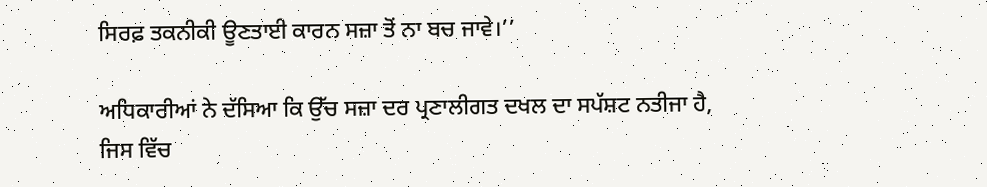ਸਿਰਫ਼ ਤਕਨੀਕੀ ਊਣਤਾਈ ਕਾਰਨ ਸਜ਼ਾ ਤੋਂ ਨਾ ਬਚ ਜਾਵੇ।’’

ਅਧਿਕਾਰੀਆਂ ਨੇ ਦੱਸਿਆ ਕਿ ਉੱਚ ਸਜ਼ਾ ਦਰ ਪ੍ਰਣਾਲੀਗਤ ਦਖਲ ਦਾ ਸਪੱਸ਼ਟ ਨਤੀਜਾ ਹੈ, ਜਿਸ ਵਿੱਚ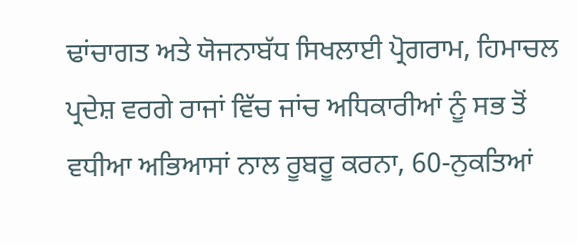ਢਾਂਚਾਗਤ ਅਤੇ ਯੋਜਨਾਬੱਧ ਸਿਖਲਾਈ ਪ੍ਰੋਗਰਾਮ, ਹਿਮਾਚਲ ਪ੍ਰਦੇਸ਼ ਵਰਗੇ ਰਾਜਾਂ ਵਿੱਚ ਜਾਂਚ ਅਧਿਕਾਰੀਆਂ ਨੂੰ ਸਭ ਤੋਂ ਵਧੀਆ ਅਭਿਆਸਾਂ ਨਾਲ ਰੂਬਰੂ ਕਰਨਾ, 60-ਨੁਕਤਿਆਂ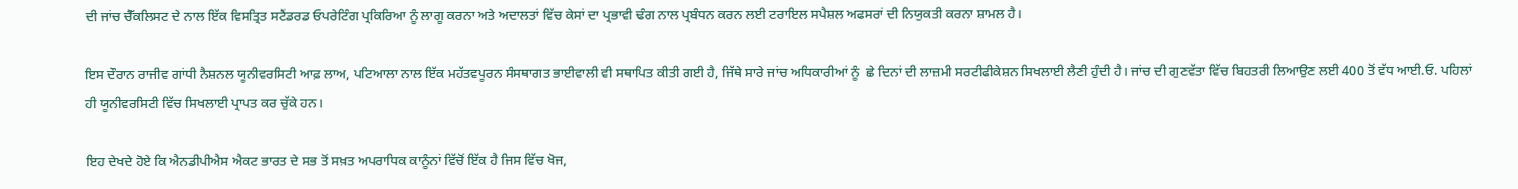ਦੀ ਜਾਂਚ ਚੈੱਕਲਿਸਟ ਦੇ ਨਾਲ ਇੱਕ ਵਿਸਤ੍ਰਿਤ ਸਟੈਂਡਰਡ ਓਪਰੇਟਿੰਗ ਪ੍ਰਕਿਰਿਆ ਨੂੰ ਲਾਗੂ ਕਰਨਾ ਅਤੇ ਅਦਾਲਤਾਂ ਵਿੱਚ ਕੇਸਾਂ ਦਾ ਪ੍ਰਭਾਵੀ ਢੰਗ ਨਾਲ ਪ੍ਰਬੰਧਨ ਕਰਨ ਲਈ ਟਰਾਇਲ ਸਪੈਸ਼ਲ ਅਫਸਰਾਂ ਦੀ ਨਿਯੁਕਤੀ ਕਰਨਾ ਸ਼ਾਮਲ ਹੈ।

ਇਸ ਦੌਰਾਨ ਰਾਜੀਵ ਗਾਂਧੀ ਨੈਸ਼ਨਲ ਯੂਨੀਵਰਸਿਟੀ ਆਫ਼ ਲਾਅ, ਪਟਿਆਲਾ ਨਾਲ ਇੱਕ ਮਹੱਤਵਪੂਰਨ ਸੰਸਥਾਗਤ ਭਾਈਵਾਲੀ ਵੀ ਸਥਾਪਿਤ ਕੀਤੀ ਗਈ ਹੈ, ਜਿੱਥੇ ਸਾਰੇ ਜਾਂਚ ਅਧਿਕਾਰੀਆਂ ਨੂੰ  ਛੇ ਦਿਨਾਂ ਦੀ ਲਾਜ਼ਮੀ ਸਰਟੀਫੀਕੇਸ਼ਨ ਸਿਖਲਾਈ ਲੈਣੀ ਹੁੰਦੀ ਹੈ। ਜਾਂਚ ਦੀ ਗੁਣਵੱਤਾ ਵਿੱਚ ਬਿਹਤਰੀ ਲਿਆਉਣ ਲਈ 400 ਤੋਂ ਵੱਧ ਆਈ.ਓ. ਪਹਿਲਾਂ ਹੀ ਯੂਨੀਵਰਸਿਟੀ ਵਿੱਚ ਸਿਖਲਾਈ ਪ੍ਰਾਪਤ ਕਰ ਚੁੱਕੇ ਹਨ।

ਇਹ ਦੇਖਦੇ ਹੋਏ ਕਿ ਐਨਡੀਪੀਐਸ ਐਕਟ ਭਾਰਤ ਦੇ ਸਭ ਤੋਂ ਸਖ਼ਤ ਅਪਰਾਧਿਕ ਕਾਨੂੰਨਾਂ ਵਿੱਚੋਂ ਇੱਕ ਹੈ ਜਿਸ ਵਿੱਚ ਖੋਜ,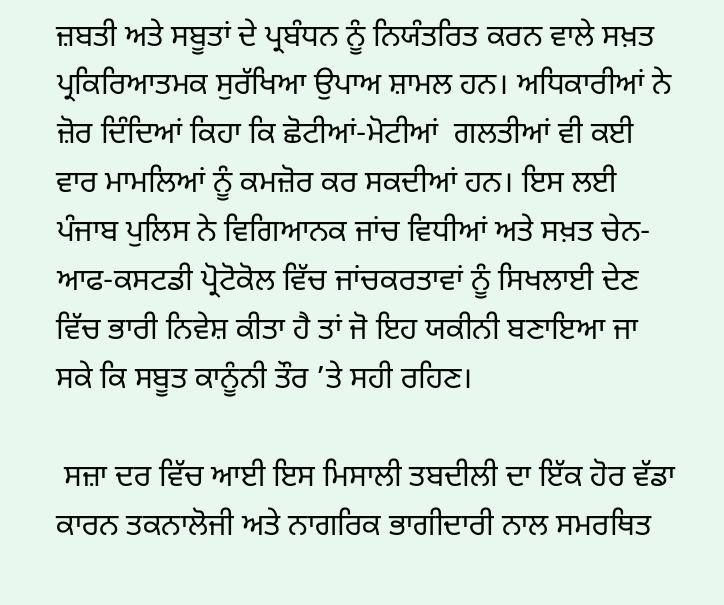ਜ਼ਬਤੀ ਅਤੇ ਸਬੂਤਾਂ ਦੇ ਪ੍ਰਬੰਧਨ ਨੂੰ ਨਿਯੰਤਰਿਤ ਕਰਨ ਵਾਲੇ ਸਖ਼ਤ ਪ੍ਰਕਿਰਿਆਤਮਕ ਸੁਰੱਖਿਆ ਉਪਾਅ ਸ਼ਾਮਲ ਹਨ। ਅਧਿਕਾਰੀਆਂ ਨੇ ਜ਼ੋਰ ਦਿੰਦਿਆਂ ਕਿਹਾ ਕਿ ਛੋਟੀਆਂ-ਮੋਟੀਆਂ  ਗਲਤੀਆਂ ਵੀ ਕਈ ਵਾਰ ਮਾਮਲਿਆਂ ਨੂੰ ਕਮਜ਼ੋਰ ਕਰ ਸਕਦੀਆਂ ਹਨ। ਇਸ ਲਈ ਪੰਜਾਬ ਪੁਲਿਸ ਨੇ ਵਿਗਿਆਨਕ ਜਾਂਚ ਵਿਧੀਆਂ ਅਤੇ ਸਖ਼ਤ ਚੇਨ-ਆਫ-ਕਸਟਡੀ ਪ੍ਰੋਟੋਕੋਲ ਵਿੱਚ ਜਾਂਚਕਰਤਾਵਾਂ ਨੂੰ ਸਿਖਲਾਈ ਦੇਣ ਵਿੱਚ ਭਾਰੀ ਨਿਵੇਸ਼ ਕੀਤਾ ਹੈ ਤਾਂ ਜੋ ਇਹ ਯਕੀਨੀ ਬਣਾਇਆ ਜਾ ਸਕੇ ਕਿ ਸਬੂਤ ਕਾਨੂੰਨੀ ਤੌਰ ’ਤੇ ਸਹੀ ਰਹਿਣ।

 ਸਜ਼ਾ ਦਰ ਵਿੱਚ ਆਈ ਇਸ ਮਿਸਾਲੀ ਤਬਦੀਲੀ ਦਾ ਇੱਕ ਹੋਰ ਵੱਡਾ ਕਾਰਨ ਤਕਨਾਲੋਜੀ ਅਤੇ ਨਾਗਰਿਕ ਭਾਗੀਦਾਰੀ ਨਾਲ ਸਮਰਥਿਤ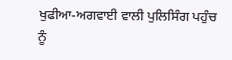ਖੁਫੀਆ-ਅਗਵਾਈ ਵਾਲੀ ਪੁਲਿਸਿੰਗ ਪਹੁੰਚ ਨੂੰ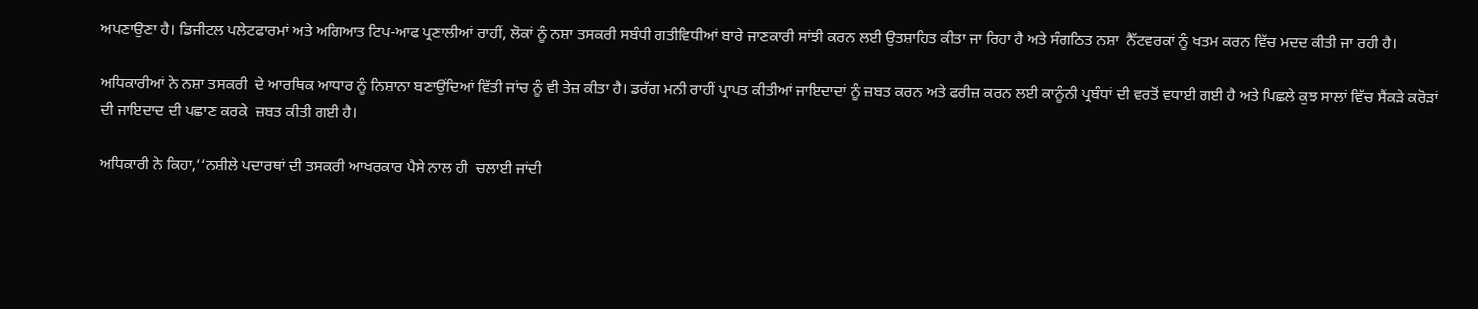ਅਪਣਾਉਣਾ ਹੈ। ਡਿਜੀਟਲ ਪਲੇਟਫਾਰਮਾਂ ਅਤੇ ਅਗਿਆਤ ਟਿਪ-ਆਫ ਪ੍ਰਣਾਲੀਆਂ ਰਾਹੀਂ, ਲੋਕਾਂ ਨੂੰ ਨਸ਼ਾ ਤਸਕਰੀ ਸਬੰਧੀ ਗਤੀਵਿਧੀਆਂ ਬਾਰੇ ਜਾਣਕਾਰੀ ਸਾਂਝੀ ਕਰਨ ਲਈ ਉਤਸ਼ਾਹਿਤ ਕੀਤਾ ਜਾ ਰਿਹਾ ਹੈ ਅਤੇ ਸੰਗਠਿਤ ਨਸ਼ਾ  ਨੈੱਟਵਰਕਾਂ ਨੂੰ ਖਤਮ ਕਰਨ ਵਿੱਚ ਮਦਦ ਕੀਤੀ ਜਾ ਰਹੀ ਹੈ।

ਅਧਿਕਾਰੀਆਂ ਨੇ ਨਸ਼ਾ ਤਸਕਰੀ  ਦੇ ਆਰਥਿਕ ਆਧਾਰ ਨੂੰ ਨਿਸ਼ਾਨਾ ਬਣਾਉਂਦਿਆਂ ਵਿੱਤੀ ਜਾਂਚ ਨੂੰ ਵੀ ਤੇਜ਼ ਕੀਤਾ ਹੈ। ਡਰੱਗ ਮਨੀ ਰਾਹੀਂ ਪ੍ਰਾਪਤ ਕੀਤੀਆਂ ਜਾਇਦਾਦਾਂ ਨੂੰ ਜ਼ਬਤ ਕਰਨ ਅਤੇ ਫਰੀਜ਼ ਕਰਨ ਲਈ ਕਾਨੂੰਨੀ ਪ੍ਰਬੰਧਾਂ ਦੀ ਵਰਤੋਂ ਵਧਾਈ ਗਈ ਹੈ ਅਤੇ ਪਿਛਲੇ ਕੁਝ ਸਾਲਾਂ ਵਿੱਚ ਸੈਂਕੜੇ ਕਰੋੜਾਂ ਦੀ ਜਾਇਦਾਦ ਦੀ ਪਛਾਣ ਕਰਕੇ  ਜ਼ਬਤ ਕੀਤੀ ਗਈ ਹੈ।

ਅਧਿਕਾਰੀ ਨੇ ਕਿਹਾ,‘‘ਨਸ਼ੀਲੇ ਪਦਾਰਥਾਂ ਦੀ ਤਸਕਰੀ ਆਖਰਕਾਰ ਪੈਸੇ ਨਾਲ ਹੀ  ਚਲਾਈ ਜਾਂਦੀ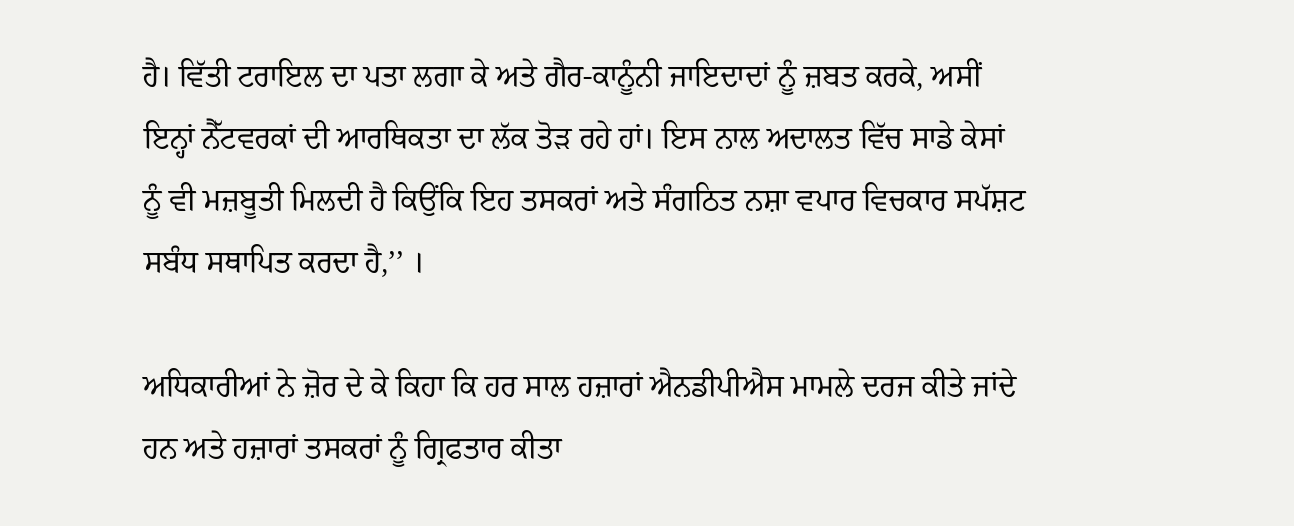ਹੈ। ਵਿੱਤੀ ਟਰਾਇਲ ਦਾ ਪਤਾ ਲਗਾ ਕੇ ਅਤੇ ਗੈਰ-ਕਾਨੂੰਨੀ ਜਾਇਦਾਦਾਂ ਨੂੰ ਜ਼ਬਤ ਕਰਕੇ, ਅਸੀਂ ਇਨ੍ਹਾਂ ਨੈੱਟਵਰਕਾਂ ਦੀ ਆਰਥਿਕਤਾ ਦਾ ਲੱਕ ਤੋੜ ਰਹੇ ਹਾਂ। ਇਸ ਨਾਲ ਅਦਾਲਤ ਵਿੱਚ ਸਾਡੇ ਕੇਸਾਂ ਨੂੰ ਵੀ ਮਜ਼ਬੂਤੀ ਮਿਲਦੀ ਹੈ ਕਿਉਂਕਿ ਇਹ ਤਸਕਰਾਂ ਅਤੇ ਸੰਗਠਿਤ ਨਸ਼ਾ ਵਪਾਰ ਵਿਚਕਾਰ ਸਪੱਸ਼ਟ ਸਬੰਧ ਸਥਾਪਿਤ ਕਰਦਾ ਹੈ,’’ ।

ਅਧਿਕਾਰੀਆਂ ਨੇ ਜ਼ੋਰ ਦੇ ਕੇ ਕਿਹਾ ਕਿ ਹਰ ਸਾਲ ਹਜ਼ਾਰਾਂ ਐਨਡੀਪੀਐਸ ਮਾਮਲੇ ਦਰਜ ਕੀਤੇ ਜਾਂਦੇ ਹਨ ਅਤੇ ਹਜ਼ਾਰਾਂ ਤਸਕਰਾਂ ਨੂੰ ਗ੍ਰਿਫਤਾਰ ਕੀਤਾ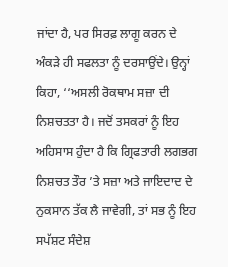ਜਾਂਦਾ ਹੈ, ਪਰ ਸਿਰਫ਼ ਲਾਗੂ ਕਰਨ ਦੇ ਅੰਕੜੇ ਹੀ ਸਫਲਤਾ ਨੂੰ ਦਰਸਾਉਂਦੇ। ਉਨ੍ਹਾਂ ਕਿਹਾ, ‘‘ਅਸਲੀ ਰੋਕਥਾਮ ਸਜ਼ਾ ਦੀ ਨਿਸ਼ਚਤਤਾ ਹੈ। ਜਦੋਂ ਤਸਕਰਾਂ ਨੂੰ ਇਹ ਅਹਿਸਾਸ ਹੁੰਦਾ ਹੈ ਕਿ ਗ੍ਰਿਫਤਾਰੀ ਲਗਭਗ ਨਿਸ਼ਚਤ ਤੌਰ ’ਤੇ ਸਜ਼ਾ ਅਤੇ ਜਾਇਦਾਦ ਦੇ ਨੁਕਸਾਨ ਤੱਕ ਲੈ ਜਾਵੇਗੀ, ਤਾਂ ਸਭ ਨੂੰ ਇਹ ਸਪੱਸ਼ਟ ਸੰਦੇਸ਼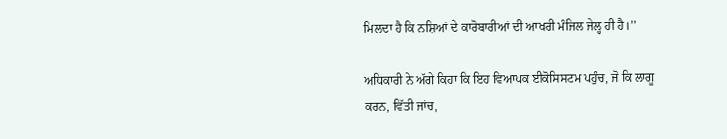ਮਿਲਦਾ ਹੈ ਕਿ ਨਸ਼ਿਆਂ ਦੇ ਕਾਰੋਬਾਰੀਆਂ ਦੀ ਆਖਰੀ ਮੰਜਿਲ ਜੇਲ੍ਹ ਹੀ ਹੈ।’’

ਅਧਿਕਾਰੀ ਨੇ ਅੱਗੇ ਕਿਹਾ ਕਿ ਇਹ ਵਿਆਪਕ ਈਕੋਸਿਸਟਮ ਪਹੁੰਚ, ਜੋ ਕਿ ਲਾਗੂ ਕਰਨ, ਵਿੱਤੀ ਜਾਂਚ,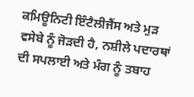ਕਮਿਊਨਿਟੀ ਇੰਟੈਲੀਜੈਂਸ ਅਤੇ ਮੁੜ ਵਸੇਬੇ ਨੂੰ ਜੋੜਦੀ ਹੈ, ਨਸ਼ੀਲੇ ਪਦਾਰਥਾਂ ਦੀ ਸਪਲਾਈ ਅਤੇ ਮੰਗ ਨੂੰ ਤਬਾਹ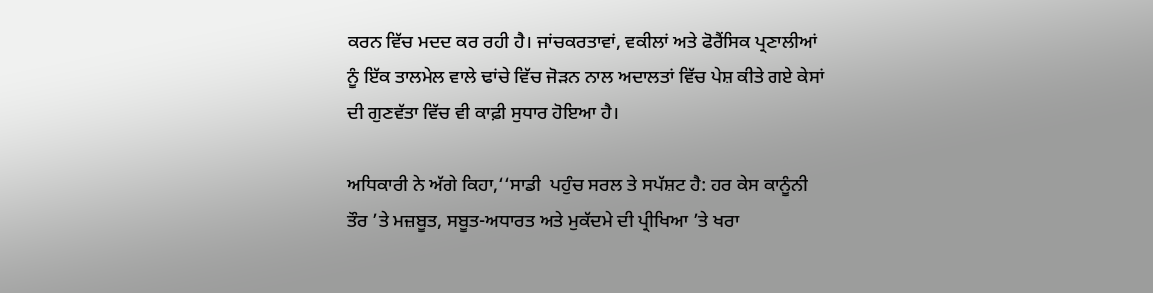ਕਰਨ ਵਿੱਚ ਮਦਦ ਕਰ ਰਹੀ ਹੈ। ਜਾਂਚਕਰਤਾਵਾਂ, ਵਕੀਲਾਂ ਅਤੇ ਫੋਰੈਂਸਿਕ ਪ੍ਰਣਾਲੀਆਂ ਨੂੰ ਇੱਕ ਤਾਲਮੇਲ ਵਾਲੇ ਢਾਂਚੇ ਵਿੱਚ ਜੋੜਨ ਨਾਲ ਅਦਾਲਤਾਂ ਵਿੱਚ ਪੇਸ਼ ਕੀਤੇ ਗਏ ਕੇਸਾਂ ਦੀ ਗੁਣਵੱਤਾ ਵਿੱਚ ਵੀ ਕਾਫ਼ੀ ਸੁਧਾਰ ਹੋਇਆ ਹੈ।

ਅਧਿਕਾਰੀ ਨੇ ਅੱਗੇ ਕਿਹਾ,‘‘ਸਾਡੀ  ਪਹੁੰਚ ਸਰਲ ਤੇ ਸਪੱਸ਼ਟ ਹੈ: ਹਰ ਕੇਸ ਕਾਨੂੰਨੀ ਤੌਰ ’ਤੇ ਮਜ਼ਬੂਤ, ਸਬੂਤ-ਅਧਾਰਤ ਅਤੇ ਮੁਕੱਦਮੇ ਦੀ ਪ੍ਰੀਖਿਆ ’ਤੇ ਖਰਾ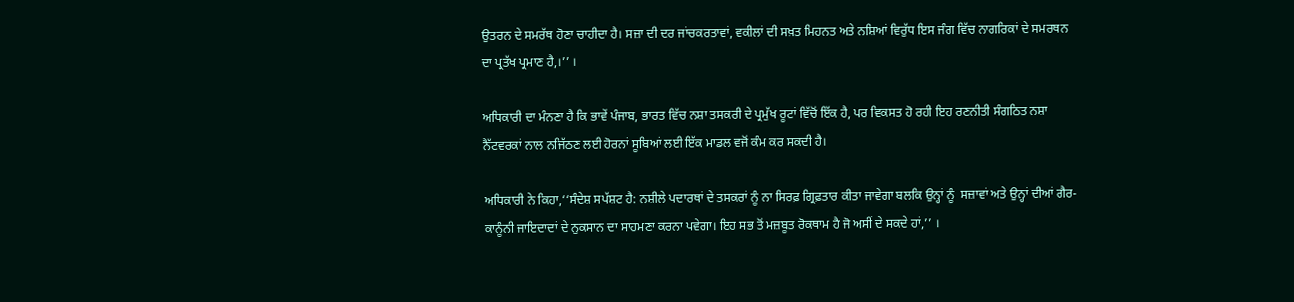ਉਤਰਨ ਦੇ ਸਮਰੱਥ ਹੋਣਾ ਚਾਹੀਦਾ ਹੈ। ਸਜ਼ਾ ਦੀ ਦਰ ਜਾਂਚਕਰਤਾਵਾਂ, ਵਕੀਲਾਂ ਦੀ ਸਖ਼ਤ ਮਿਹਨਤ ਅਤੇ ਨਸ਼ਿਆਂ ਵਿਰੁੱਧ ਇਸ ਜੰਗ ਵਿੱਚ ਨਾਗਰਿਕਾਂ ਦੇ ਸਮਰਥਨ ਦਾ ਪ੍ਰਤੱਖ ਪ੍ਰਮਾਣ ਹੈ,।’’ ।

ਅਧਿਕਾਰੀ ਦਾ ਮੰਨਣਾ ਹੈ ਕਿ ਭਾਵੇਂ ਪੰਜਾਬ, ਭਾਰਤ ਵਿੱਚ ਨਸ਼ਾ ਤਸਕਰੀ ਦੇ ਪ੍ਰਮੁੱਖ ਰੂਟਾਂ ਵਿੱਚੋਂ ਇੱਕ ਹੈ, ਪਰ ਵਿਕਸਤ ਹੋ ਰਹੀ ਇਹ ਰਣਨੀਤੀ ਸੰਗਠਿਤ ਨਸ਼ਾ ਨੈੱਟਵਰਕਾਂ ਨਾਲ ਨਜਿੱਠਣ ਲਈ ਹੋਰਨਾਂ ਸੂਬਿਆਂ ਲਈ ਇੱਕ ਮਾਡਲ ਵਜੋਂ ਕੰਮ ਕਰ ਸਕਦੀ ਹੈ।

ਅਧਿਕਾਰੀ ਨੇ ਕਿਹਾ,‘‘ਸੰਦੇਸ਼ ਸਪੱਸ਼ਟ ਹੈ: ਨਸ਼ੀਲੇ ਪਦਾਰਥਾਂ ਦੇ ਤਸਕਰਾਂ ਨੂੰ ਨਾ ਸਿਰਫ਼ ਗ੍ਰਿਫ਼ਤਾਰ ਕੀਤਾ ਜਾਵੇਗਾ ਬਲਕਿ ਉਨ੍ਹਾਂ ਨੂੰ  ਸਜ਼ਾਵਾਂ ਅਤੇ ਉਨ੍ਹਾਂ ਦੀਆਂ ਗੈਰ-ਕਾਨੂੰਨੀ ਜਾਇਦਾਦਾਂ ਦੇ ਨੁਕਸਾਨ ਦਾ ਸਾਹਮਣਾ ਕਰਨਾ ਪਵੇਗਾ। ਇਹ ਸਭ ਤੋਂ ਮਜ਼ਬੂਤ ਰੋਕਥਾਮ ਹੈ ਜੋ ਅਸੀਂ ਦੇ ਸਕਦੇ ਹਾਂ,’’ ।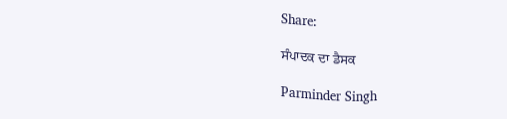Share:

ਸੰਪਾਦਕ ਦਾ ਡੈਸਕ

Parminder Singh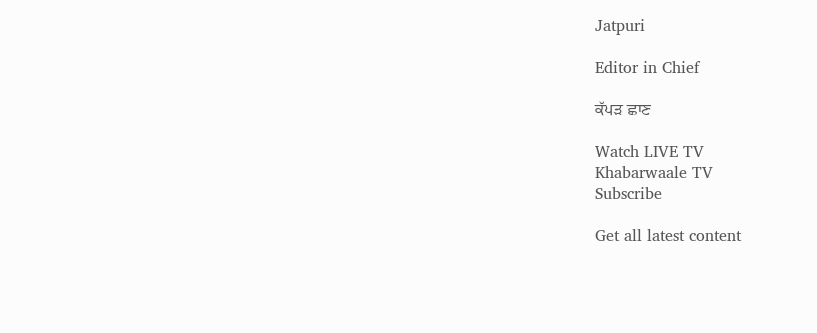Jatpuri

Editor in Chief

ਕੱਪੜ ਛਾਣ

Watch LIVE TV
Khabarwaale TV
Subscribe

Get all latest content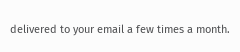delivered to your email a few times a month.